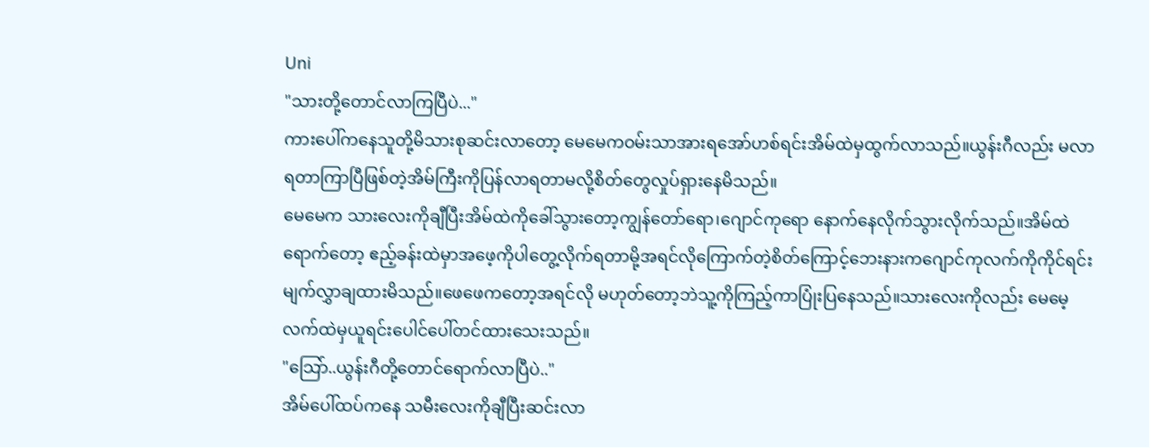Uni
"သားတို့တောင်လာကြပြီပဲ..."
ကားပေါ်ကနေသူတို့မိသားစုဆင်းလာတော့ မေမေကဝမ်းသာအားရအော်ဟစ်ရင်းအိမ်ထဲမှထွက်လာသည်။ယွန်းဂီလည်း မလာရတာကြာပြီဖြစ်တဲ့အိမ်ကြီးကိုပြန်လာရတာမလို့စိတ်တွေလှုပ်ရှားနေမိသည်။
မေမေက သားလေးကိုချီပြီးအိမ်ထဲကိုခေါ်သွားတော့ကျွန်တော်ရော၊ဂျောင်ကုရော နောက်နေလိုက်သွားလိုက်သည်။အိမ်ထဲရောက်တော့ ဧည့်ခန်းထဲမှာအဖေ့ကိုပါတွေ့လိုက်ရတာမို့အရင်လိုကြောက်တဲ့စိတ်ကြောင့်ဘေးနားကဂျောင်ကုလက်ကိုကိုင်ရင်းမျက်လွှာချထားမိသည်။ဖေဖေကတော့အရင်လို မဟုတ်တော့ဘဲသူ့ကိုကြည့်ကာပြုံးပြနေသည်။သားလေးကိုလည်း မေမေ့လက်ထဲမှယူရင်းပေါင်ပေါ်တင်ထားသေးသည်။
"သြော်..ယွန်းဂီတို့တောင်ရောက်လာပြီပဲ.."
အိမ်ပေါ်ထပ်ကနေ သမီးလေးကိုချီပြီးဆင်းလာ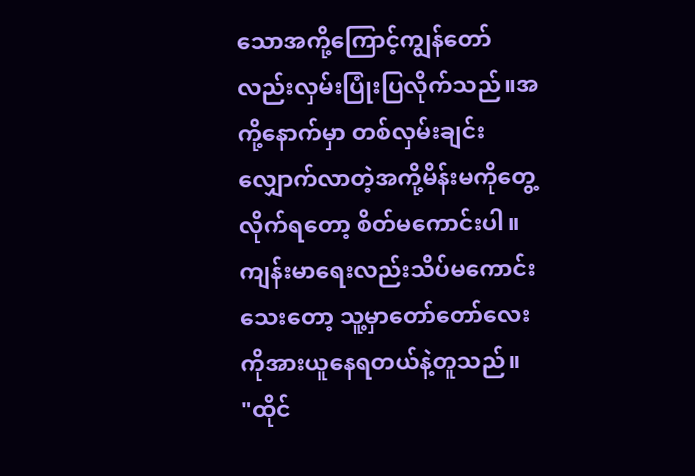သောအကို့ကြောင့်ကျွန်တော်လည်းလှမ်းပြုံးပြလိုက်သည်။အကို့နောက်မှာ တစ်လှမ်းချင်းလျှောက်လာတဲ့အကို့မိန်းမကိုတွေ့လိုက်ရတော့ စိတ်မကောင်းပါ။ကျန်းမာရေးလည်းသိပ်မကောင်းသေးတော့ သူ့မှာတော်တော်လေးကိုအားယူနေရတယ်နဲ့တူသည်။
"ထိုင်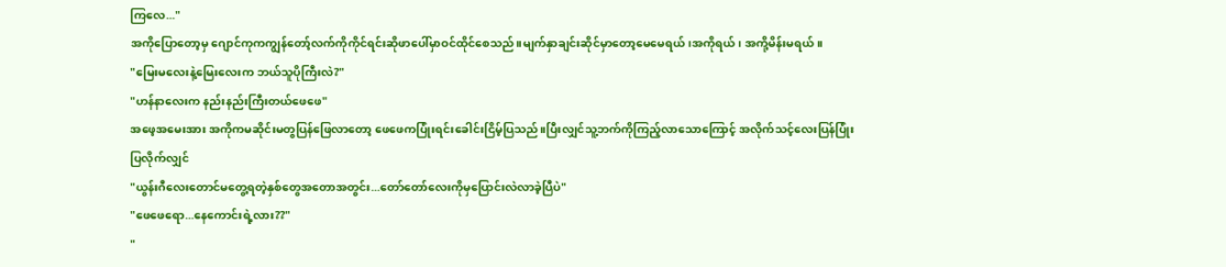ကြလေ..."
အကိုပြောတော့မှ ဂျောင်ကုကကျွန်တော့်လက်ကိုကိုင်ရင်းဆိုဖာပေါ်မှာဝင်ထိုင်စေသည်။မျက်နှာချင်းဆိုင်မှာတော့မေမေရယ်၊အကိုရယ်၊ အကို့မိန်းမရယ်။
"မြေးမလေးနဲ့မြေးလေးက ဘယ်သူပိုကြီးလဲ?"
"ဟန်နာလေးက နည်းနည်းကြီးတယ်ဖေဖေ"
အဖေ့အမေးအား အကိုကမဆိုင်းမတွပြန်ဖြေလာတော့ ဖေဖေကပြုံးရင်းခေါင်းငြိမ့်ပြသည်။ပြီးလျှင်သူ့ဘက်ကိုကြည့်လာသောကြောင့် အလိုက်သင့်လေးပြန်ပြုံးပြလိုက်လျှင်
"ယွန်းဂီလေးတောင်မတွေ့ရတဲ့နှစ်တွေအတောအတွင်း...တော်တော်လေးကိုမှပြောင်းလဲလာခဲ့ပြီပဲ"
"ဖေဖေရော...နေကောင်းရဲ့လား??"
"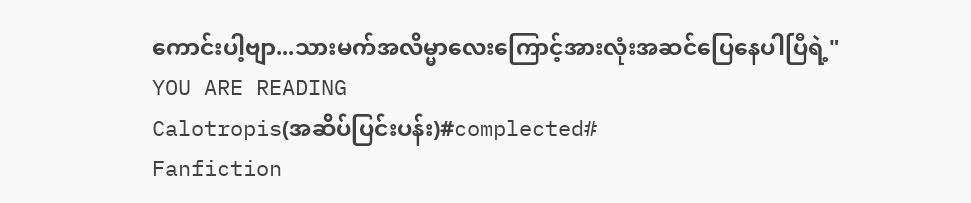ကောင်းပါ့ဗျာ...သားမက်အလိမ္မာလေးကြောင့်အားလုံးအဆင်ပြေနေပါပြီရဲ့"
YOU ARE READING
Calotropis(အဆိပ်ပြင်းပန်း)#complected#
Fanfiction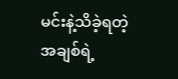မင်းနဲ့သိခဲ့ရတဲ့ အချစ်ရဲ့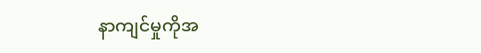နာကျင်မှုကိုအ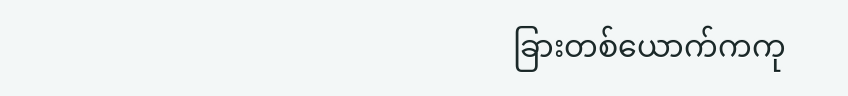ခြားတစ်ယောက်ကကု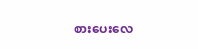စားပေးလေ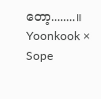တော့........။ Yoonkook × Sope